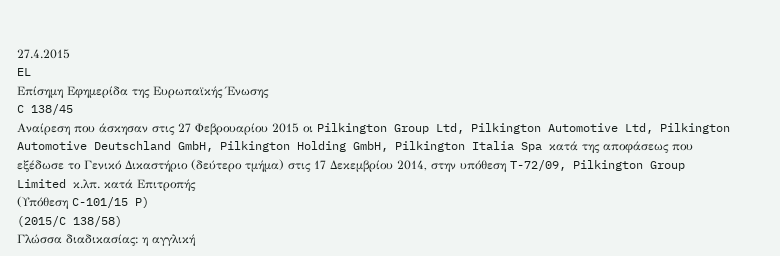27.4.2015
EL
Επίσημη Εφημερίδα της Ευρωπαϊκής Ένωσης
C 138/45
Αναίρεση που άσκησαν στις 27 Φεβρουαρίου 2015 οι Pilkington Group Ltd, Pilkington Automotive Ltd, Pilkington Automotive Deutschland GmbH, Pilkington Holding GmbH, Pilkington Italia Spa κατά της αποφάσεως που εξέδωσε το Γενικό Δικαστήριο (δεύτερο τμήμα) στις 17 Δεκεμβρίου 2014, στην υπόθεση T-72/09, Pilkington Group Limited κ.λπ. κατά Επιτροπής
(Υπόθεση C-101/15 P)
(2015/C 138/58)
Γλώσσα διαδικασίας: η αγγλική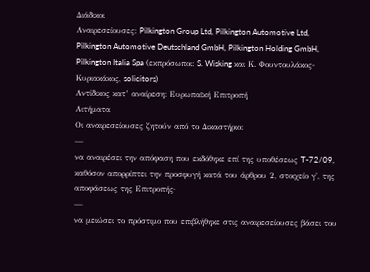Διάδικοι
Αναιρεσείουσες: Pilkington Group Ltd, Pilkington Automotive Ltd, Pilkington Automotive Deutschland GmbH, Pilkington Holding GmbH, Pilkington Italia Spa (εκπρόσωποι: S. Wisking και Κ. Φουντουλάκος-Κυριακάκος, solicitors)
Αντίδικος κατ’ αναίρεση: Ευρωπαϊκή Επιτροπή
Αιτήματα
Οι αναιρεσείουσες ζητούν από το Δικαστήριο:
—
να αναιρέσει την απόφαση που εκδόθηκε επί της υποθέσεως T-72/09, καθόσον απορρίπτει την προσφυγή κατά του άρθρου 2, στοιχείο γ', της αποφάσεως της Επιτροπής·
—
να μειώσει το πρόστιμο που επιβλήθηκε στις αναιρεσείουσες βάσει του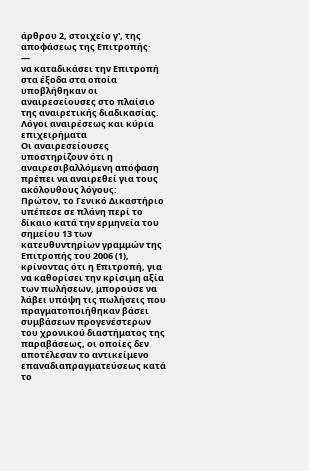άρθρου 2, στοιχείο γ', της αποφάσεως της Επιτροπής·
—
να καταδικάσει την Επιτροπή στα έξοδα στα οποία υποβλήθηκαν οι αναιρεσείουσες στο πλαίσιο της αναιρετικής διαδικασίας.
Λόγοι αναιρέσεως και κύρια επιχειρήματα
Οι αναιρεσείουσες υποστηρίζουν ότι η αναιρεσιβαλλόμενη απόφαση πρέπει να αναιρεθεί για τους ακόλουθους λόγους:
Πρώτον, το Γενικό Δικαστήριο υπέπεσε σε πλάνη περί το δίκαιο κατά την ερμηνεία του σημείου 13 των κατευθυντηρίων γραμμών της Επιτροπής του 2006 (1), κρίνοντας ότι η Επιτροπή, για να καθορίσει την κρίσιμη αξία των πωλήσεων, μπορούσε να λάβει υπόψη τις πωλήσεις που πραγματοποιήθηκαν βάσει συμβάσεων προγενέστερων του χρονικού διαστήματος της παραβάσεως, οι οποίες δεν αποτέλεσαν το αντικείμενο επαναδιαπραγματεύσεως κατά το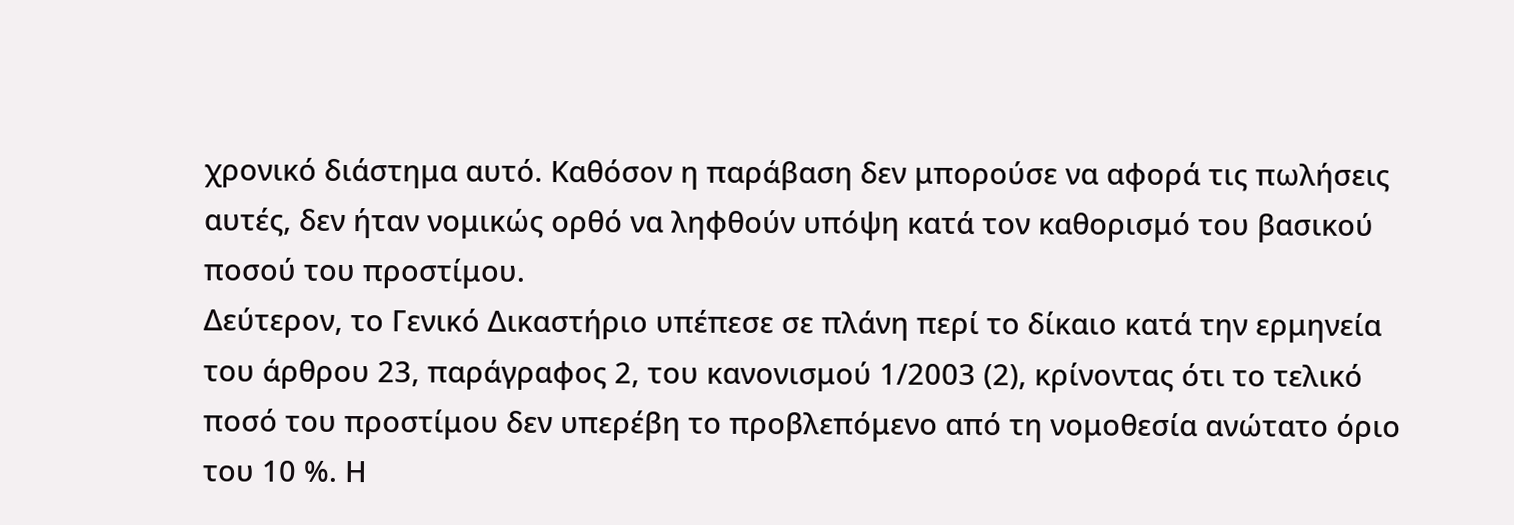χρονικό διάστημα αυτό. Καθόσον η παράβαση δεν μπορούσε να αφορά τις πωλήσεις αυτές, δεν ήταν νομικώς ορθό να ληφθούν υπόψη κατά τον καθορισμό του βασικού ποσού του προστίμου.
Δεύτερον, το Γενικό Δικαστήριο υπέπεσε σε πλάνη περί το δίκαιο κατά την ερμηνεία του άρθρου 23, παράγραφος 2, του κανονισμού 1/2003 (2), κρίνοντας ότι το τελικό ποσό του προστίμου δεν υπερέβη το προβλεπόμενο από τη νομοθεσία ανώτατο όριο του 10 %. Η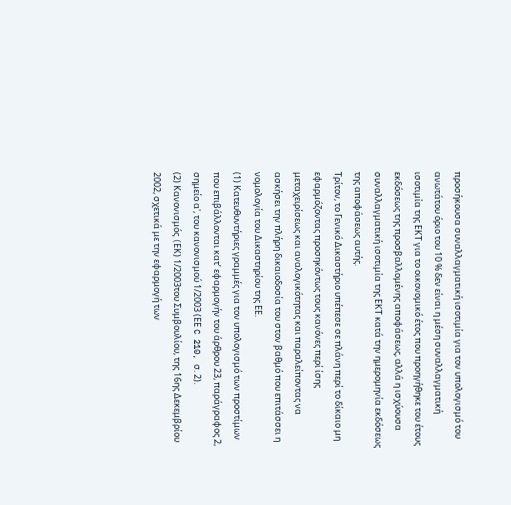προσήκουσα συναλλαγματική ισοτιμία για τον υπολογισμό του ανωτάτου όριο του 10 % δεν είναι η μέση συναλλαγματική ισοτιμία της ΕΚΤ για το οικονομικό έτος που προηγήθηκε του έτους εκδόσεως της προσβαλλομένης αποφάσεως, αλλά η ισχύουσα συναλλαγματική ισοτιμία της ΕΚΤ κατά την ημερομηνία εκδόσεως της αποφάσεως αυτής.
Τρίτον, το Γενικό Δικαστήριο υπέπεσε σε πλάνη περί το δίκαιο μη εφαρμόζοντας προσηκόντως τους κανόνες περί ίσης μεταχειρίσεως και αναλογικότητας και παραλείποντας να ασκήσει την πλήρη δικαιοδοσία του στον βαθμό που επιτάσσει η νομολογία του Δικαστηρίου της ΕΕ.
(1) Κατευθυντήριες γραμμές για τον υπολογισμό των προστίμων που επιβάλλονται κατ’ εφαρμογήν του άρθρου 23, παράγραφος 2, σημείο α', του κανονισμού 1/2003 (ΕΕ C 210, σ. 2).
(2) Κανονισμός (EΚ) 1/2003του Συμβουλίου, της 16ης Δεκεμβρίου 2002, σχετικά με την εφαρμογή των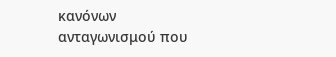κανόνων ανταγωνισμού που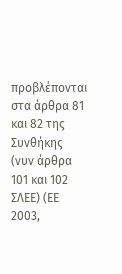προβλέπονται στα άρθρα 81 και 82 της Συνθήκης (νυν άρθρα 101 και 102 ΣΛΕΕ) (ΕΕ 2003,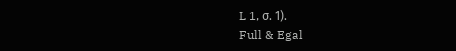L 1, σ. 1).
Full & Egal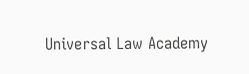Universal Law Academy